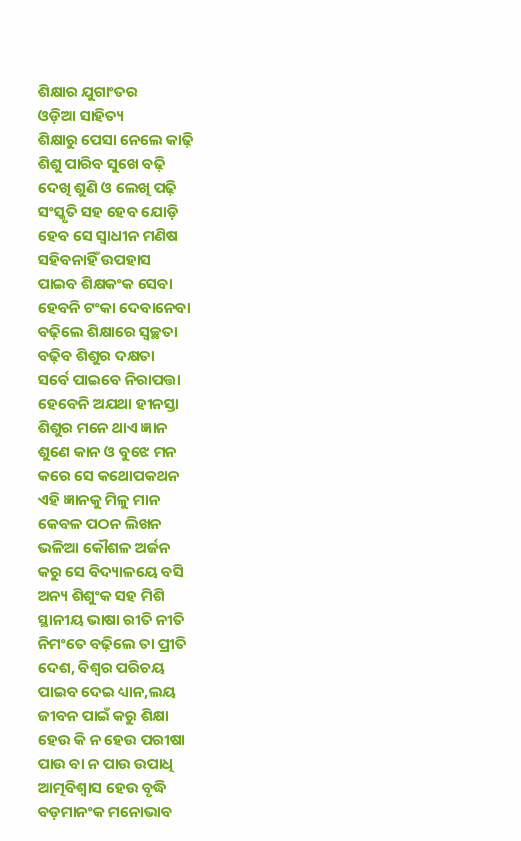ଶିକ୍ଷାର ଯୁଗାଂତର
ଓଡ଼ିଆ ସାହିତ୍ୟ
ଶିକ୍ଷାରୁ ପେସା ନେଲେ କାଢ଼ି
ଶିଶୁ ପାରିବ ସୁଖେ ବଢ଼ି
ଦେଖି ଶୁଣି ଓ ଲେଖି ପଢ଼ି
ସଂସ୍କୃତି ସହ ହେବ ଯୋଡ଼ି
ହେବ ସେ ସ୍ବାଧୀନ ମଣିଷ
ସହିବନାହିଁ ଉପହାସ
ପାଇବ ଶିକ୍ଷକଂକ ସେବା
ହେବନି ଟଂକା ଦେବାନେବା
ବଢ଼ିଲେ ଶିକ୍ଷାରେ ସ୍ବଚ୍ଛତା
ବଢ଼ିବ ଶିଶୁର ଦକ୍ଷତା
ସର୍ବେ ପାଇବେ ନିରାପତ୍ତା
ହେବେନି ଅଯଥା ହୀନସ୍ତା
ଶିଶୁର ମନେ ଥାଏ ଜ୍ଞାନ
ଶୁଣେ କାନ ଓ ବୁଝେ ମନ
କରେ ସେ କଥୋପକଥନ
ଏହି ଜ୍ଞାନକୁ ମିଳୁ ମାନ
କେବଳ ପଠନ ଲିଖନ
ଭଳିଆ କୌଶଳ ଅର୍ଜନ
କରୁ ସେ ବିଦ୍ୟାଳୟେ ବସି
ଅନ୍ୟ ଶିଶୁଂକ ସହ ମିଶି
ସ୍ଥାନୀୟ ଭାଷା ରୀତି ନୀତି
ନିମଂତେ ବଢ଼ିଲେ ତା ପ୍ରୀତି
ଦେଶ, ବିଶ୍ବର ପରିଚୟ
ପାଇବ ଦେଇ ଧ୍ୟାନ,ଲୟ
ଜୀବନ ପାଇଁ କରୁ ଶିକ୍ଷା
ହେଉ କି ନ ହେଉ ପରୀଷା
ପାଉ ବା ନ ପାଉ ଉପାଧି
ଆତ୍ମବିଶ୍ୱାସ ହେଉ ବୃଦ୍ଧି
ବଡ଼ମାନଂକ ମନୋଭାବ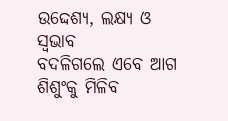ଉଦ୍ଦେଶ୍ଯ, ଲକ୍ଷ୍ୟ ଓ ସ୍ବଭାବ
ବଦଳିଗଲେ ଏବେ ଆଗ
ଶିଶୁଂକୁ ମିଳିବ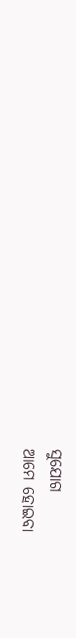ସୁଯୋଗ
ଆମେ ହୋଇବା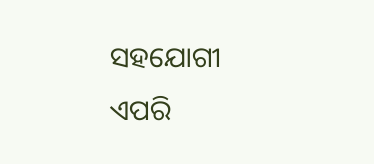ସହଯୋଗୀ
ଏପରି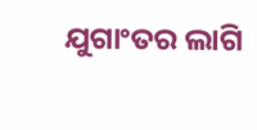ଯୁଗାଂତର ଲାଗି